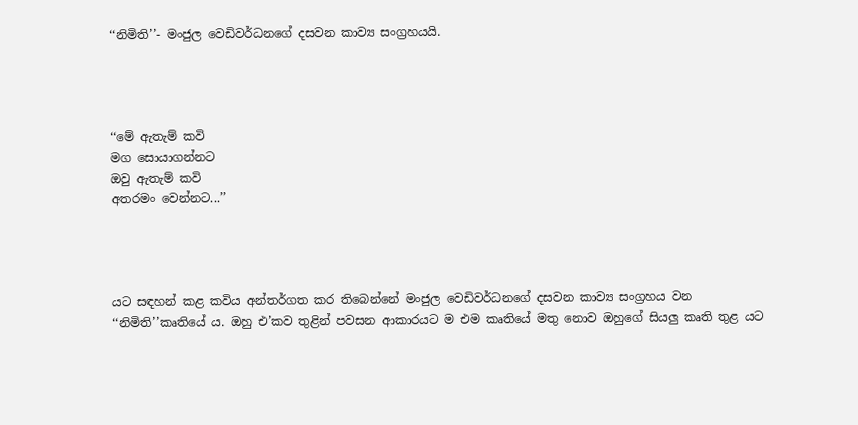‘‘නිමිති’’- මංජුල වෙඩිවර්ධනගේ දසවන කාව්‍ය සංග්‍රහයයි.




‘‘මේ ඇතැම් කවි
මග සොයාගන්නට
ඔවු ඇතැම් කවි
අතරමං වෙන්නට...’’




යට සඳහන් කළ කවිය අන්තර්ගත කර තිබෙන්නේ මංජුල වෙඩිවර්ධනගේ දසවන කාව්‍ය සංග්‍රහය වන ‘‘නිමිති’’කෘතියේ ය. ඔහු එ’කව තුළින් පවසන ආකාරයට ම එම කෘතියේ මතු නොව ඔහුගේ සියලු කෘති තුළ යට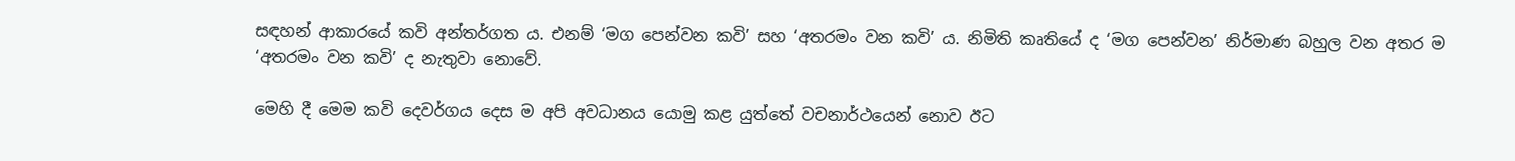සඳහන් ආකාරයේ කවි අන්තර්ගත ය. එනම් ‘මග පෙන්වන කවි’ සහ ‘අතරමං වන කවි’ ය. නිමිති කෘතියේ ද ‘මග පෙන්වන’ නිර්මාණ බහුල වන අතර ම ‘අතරමං වන කවි’ ද නැතුවා නොවේ.

මෙහි දී මෙම කවි දෙවර්ගය දෙස ම අපි අවධානය යොමු කළ යුත්තේ වචනාර්ථයෙන් නොව ඊට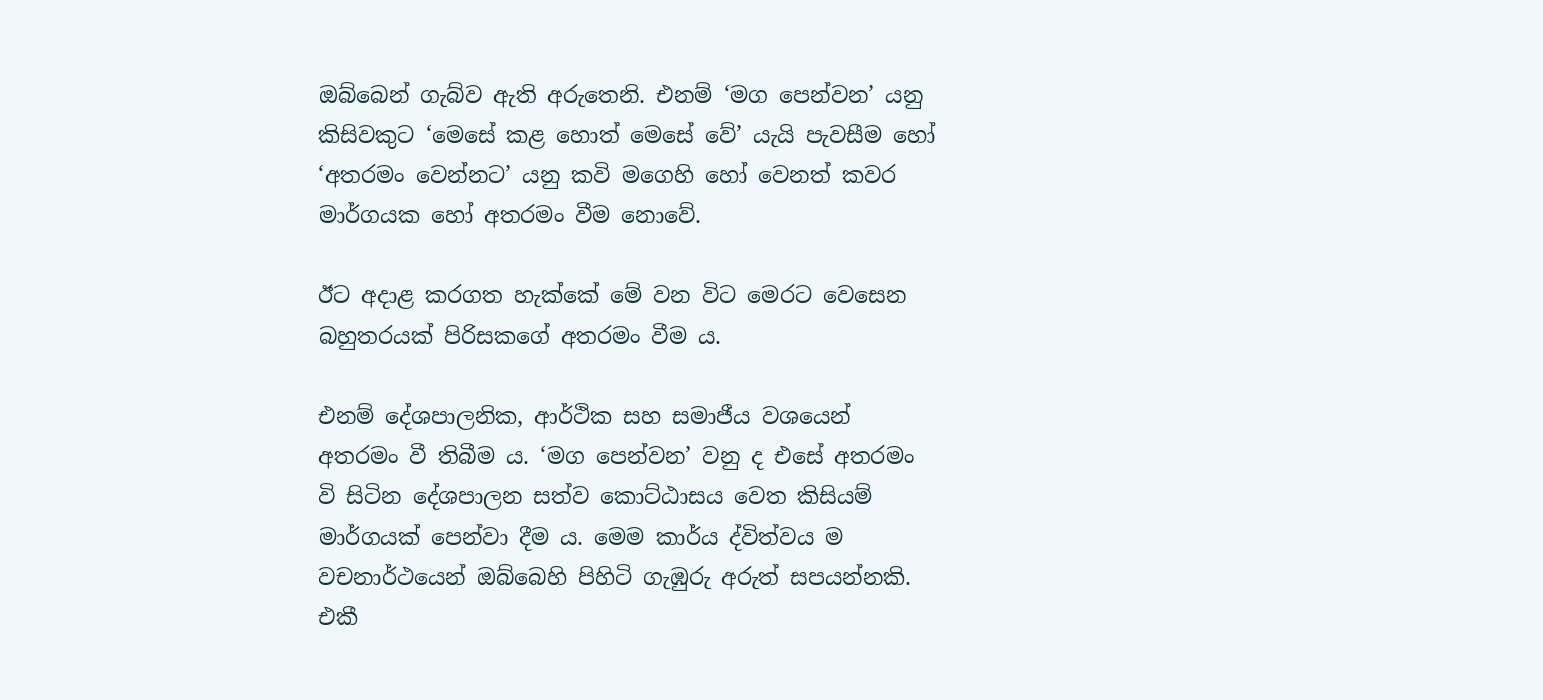ඔබ්බෙන් ගැබ්ව ඇති අරුතෙනි. එනම් ‘මග පෙන්වන’ යනු කිසිවකුට ‘මෙසේ කළ හොත් මෙසේ වේ’ යැයි පැවසීම හෝ ‘අතරමං වෙන්නට’ යනු කවි මගෙහි හෝ වෙනත් කවර මාර්ගයක හෝ අතරමං වීම නොවේ.

ඊට අදාළ කරගත හැක්කේ මේ වන විට මෙරට වෙසෙන බහුතරයක් පිරිසකගේ අතරමං වීම ය.

එනම් දේශපාලනික, ආර්ථික සහ සමාජීය වශයෙන් අතරමං වී තිබීම ය. ‘මග පෙන්වන’ වනු ද එසේ අතරමං වි සිටින දේශපාලන සත්ව කොට්ඨාසය වෙත කිසියම් මාර්ගයක් පෙන්වා දීම ය. මෙම කාර්ය ද්විත්වය ම වචනාර්ථයෙන් ඔබ්බෙහි පිහිටි ගැඹුරු අරුත් සපයන්නකි. එකී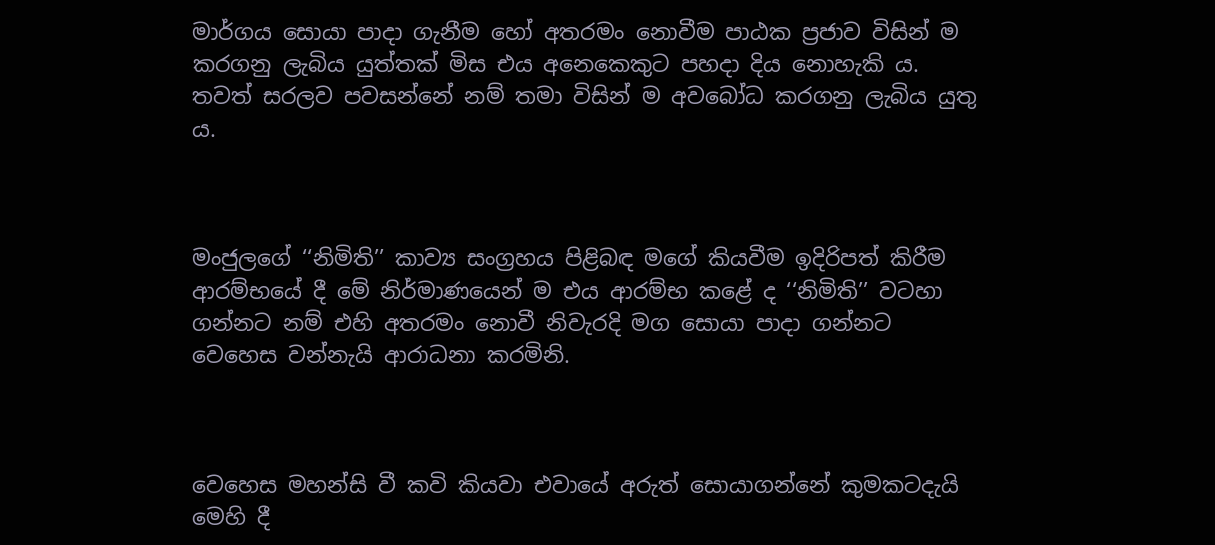මාර්ගය සොයා පාදා ගැනීම හෝ අතරමං නොවීම පාඨක ප්‍රජාව විසින් ම කරගනු ලැබිය යුත්තක් මිස එය අනෙකෙකුට පහදා දිය නොහැකි ය. තවත් සරලව පවසන්නේ නම් තමා විසින් ම අවබෝධ කරගනු ලැබිය යුතු ය.



මංජුලගේ ‘‘නිමිති’’ කාව්‍ය සංග්‍රහය පිළිබඳ මගේ කියවීම ඉදිරිපත් කිරීම ආරම්භයේ දී මේ නිර්මාණයෙන් ම එය ආරම්භ කළේ ද ‘‘නිමිති’’ වටහා ගන්නට නම් එහි අතරමං නොවී නිවැරදි මග සොයා පාදා ගන්නට වෙහෙස වන්නැයි ආරාධනා කරමිනි.



වෙහෙස මහන්සි වී කවි කියවා එවායේ අරුත් සොයාගන්නේ කුමකටදැයි මෙහි දී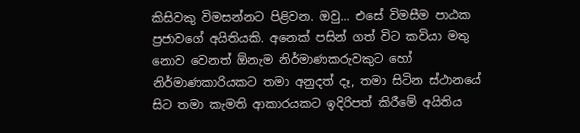කිසිවකු විමසන්නට පිළිවන. ඔවු... එසේ විමසීම පාඨක ප්‍රජාවගේ අයිතියකි. අනෙක් පසින් ගත් විට කවියා මතු නොව වෙනත් ඕනැම නිර්මාණකරුවකුට හෝ නිර්මාණකාරියකට තමා අනුදත් දෑ, තමා සිටින ස්ථානයේ සිට තමා කැමති ආකාරයකට ඉදිරිපත් කිරීමේ අයිතිය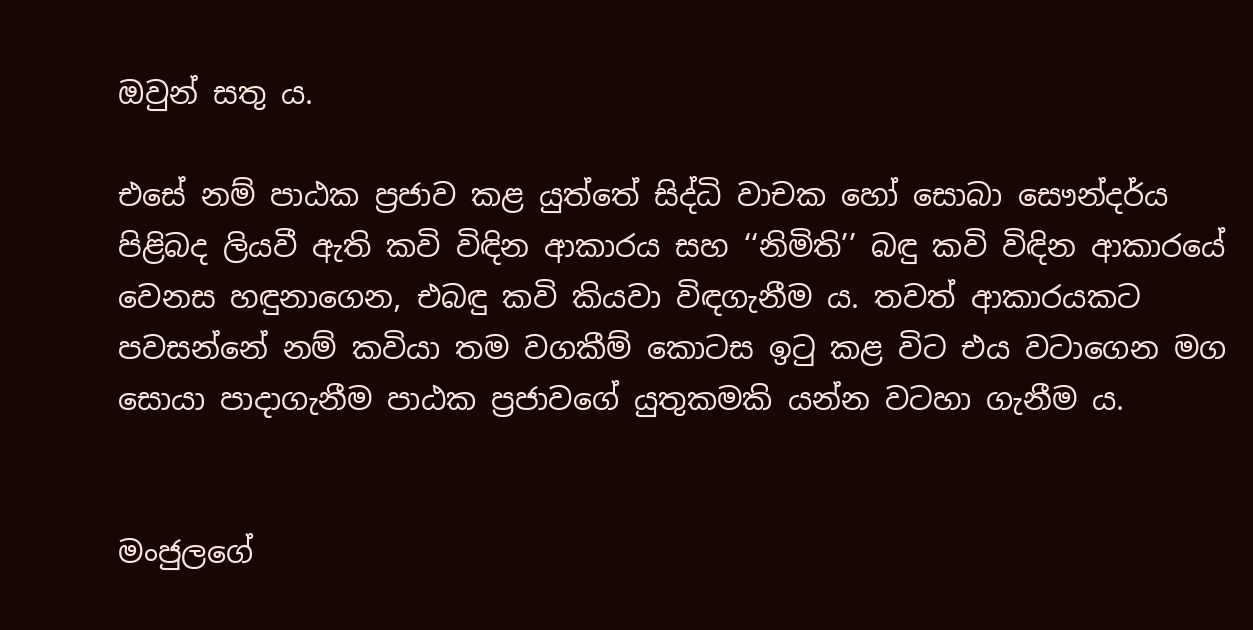ඔවුන් සතු ය.

එසේ නම් පාඨක ප්‍රජාව කළ යුත්තේ සිද්ධි වාචක හෝ සොබා සෞන්දර්ය පිළිබද ලියවී ඇති කවි විඳින ආකාරය සහ ‘‘නිමිති’’ බඳු කවි විඳින ආකාරයේ වෙනස හඳුනාගෙන, එබඳු කවි කියවා විඳගැනීම ය. තවත් ආකාරයකට පවසන්නේ නම් කවියා තම වගකීම් කොටස ඉටු කළ විට එය වටාගෙන මග සොයා පාදාගැනීම පාඨක ප්‍රජාවගේ යුතුකමකි යන්න වටහා ගැනීම ය.


මංජුලගේ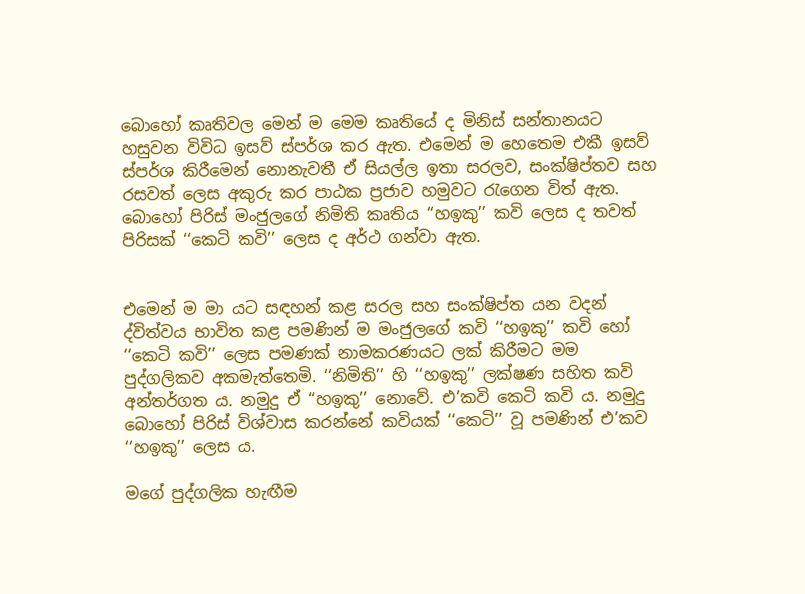බොහෝ කෘතිවල මෙන් ම මෙම කෘතියේ ද මිනිස් සන්තානයට හසුවන විවිධ ඉසව් ස්පර්ශ කර ඇත. එමෙන් ම හෙතෙම එකී ඉසව් ස්පර්ශ කිරීමෙන් නොනැවතී ඒ සියල්ල ඉතා සරලව, සංක්ෂිප්තව සහ රසවත් ලෙස අකුරු කර පාඨක ප්‍රජාව හමුවට රැගෙන විත් ඇත. බොහෝ පිරිස් මංජුලගේ නිමිති කෘතිය ‘‘හඉකු’’ කවි ලෙස ද තවත් පිරිසක් ‘‘කෙටි කවි’’ ලෙස ද අර්ථ ගන්වා ඇත.


එමෙන් ම මා යට සඳහන් කළ සරල සහ සංක්ෂිප්ත යන වදන් ද්විත්වය භාවිත කළ පමණින් ම මංජුලගේ කවි ‘‘හඉකු’’ කවි හෝ ‘‘කෙටි කවි’’ ලෙස පමණක් නාමකරණයට ලක් කිරීමට මම පුද්ගලිකව අකමැත්තෙමි. ‘‘නිමිති’’ හි ‘‘හඉකු’’ ලක්ෂණ සහිත කවි අන්තර්ගත ය. නමුදු ඒ ‘‘හඉකු’’ නොවේ. එ’කවි කෙටි කවි ය. නමුදු බොහෝ පිරිස් විශ්වාස කරන්නේ කවියක් ‘‘කෙටි’’ වූ පමණින් එ’කව ‘‘හඉකු’’ ලෙස ය.

මගේ පුද්ගලික හැඟීම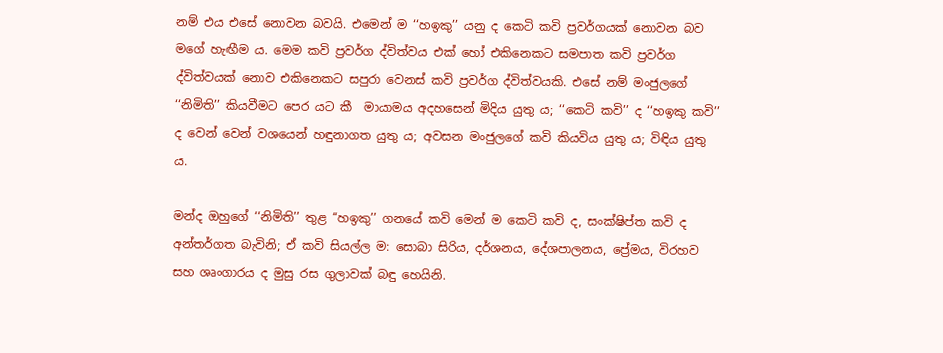නම් එය එසේ නොවන බවයි. එමෙන් ම ‘‘හඉකු’’ යනු ද කෙටි කවි ප්‍රවර්ගයක් නොවන බව මගේ හැඟීම ය. මෙම කවි ප්‍රවර්ග ද්විත්වය එක් හෝ එකිනෙකට සමපාත කවි ප්‍රවර්ග ද්විත්වයක් නොව එකිනෙකට සපුරා වෙනස් කවි ප්‍රවර්ග ද්විත්වයකි. එසේ නම් මංජුලගේ ‘‘නිමිති’’ කියවීමට පෙර යට කී  මායාමය අදහසෙන් මිදිය යුතු ය; ‘‘කෙටි කවි’’ ද ‘‘හඉකු කවි’’ ද වෙන් වෙන් වශයෙන් හඳුනාගත යුතු ය; අවසන මංජුලගේ කවි කියවිය යුතු ය; විඳිය යුතු ය.

මන්ද ඔහුගේ ‘‘නිමිති’’ තුළ ‘‘හඉකු’’ ගනයේ කවි මෙන් ම කෙටි කවි ද, සංක්ෂිප්ත කවි ද අන්තර්ගත බැවිනි; ඒ කවි සියල්ල ම: සොබා සිරිය, දර්ශනය, දේශපාලනය, ප්‍රේමය, විරහව සහ ශෘංගාරය ද මුසු රස ගුලාවක් බඳු හෙයිනි.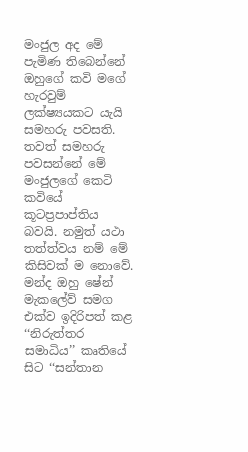මංජුල අද මේ පැමිණ තිබෙන්නේ ඔහුගේ කවි මගේ හැරවුම් ලක්ෂ්‍යයකට යැයි සමහරු පවසති. තවත් සමහරු පවසන්නේ මේ මංජුලගේ කෙටි කවියේ කූටප්‍රපාප්තිය බවයි. නමුත් යථා තත්ත්වය නම් මේ කිසිවක් ම නොවේ. මන්ද ඔහු ෂේන් මැකලේව් සමග එක්ව ඉදිරිපත් කළ ‘‘නිරුත්තර සමාධිය’’ කෘතියේ සිට ‘‘සන්තාන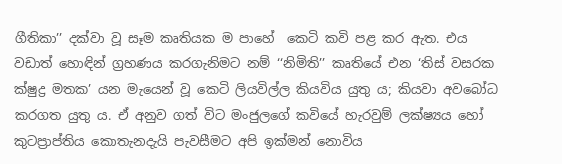ගීතිකා’’ දක්වා වූ සෑම කෘතියක ම පාහේ  කෙටි කවි පළ කර ඇත. එය වඩාත් හොඳින් ග්‍රහණය කරගැනිමට නම් ‘‘නිමිති’’ කෘතියේ එන ‘තිස් වසරක ක්ෂුද්‍ර මතක’ යන මැයෙන් වූ කෙටි ලියවිල්ල කියවිය යුතු ය; කියවා අවබෝධ කරගත යුතු ය. ඒ අනුව ගත් විට මංජුලගේ කවියේ හැරවුම් ලක්ෂ්‍යය හෝ කුටප්‍රාප්තිය කොතැනදැයි පැවසීමට අපි ඉක්මන් නොවිය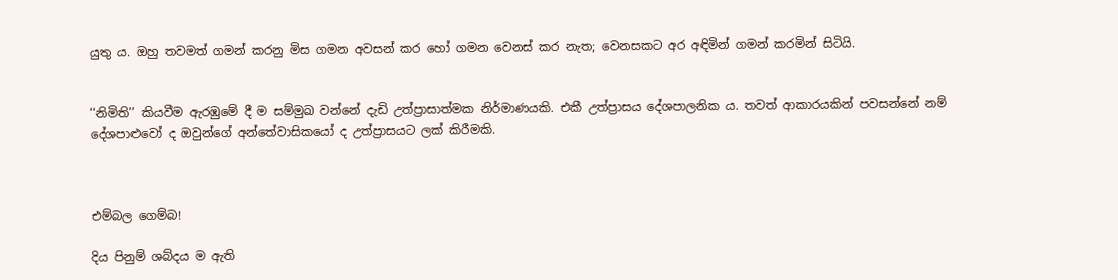යුතු ය. ඔහු තවමත් ගමන් කරනු මිස ගමන අවසන් කර හෝ ගමන වෙනස් කර නැත; වෙනසකට අර අඳිමින් ගමන් කරමින් සිටියි.


‘‘නිමිති’’ කියවීම ඇරඹුමේ දී ම සම්මුඛ වන්නේ දැඩි උත්ප්‍රාසාත්මක නිර්මාණයකි. එකී උත්ප්‍රාසය දේශපාලනික ය. තවත් ආකාරයකින් පවසන්නේ නම් දේශපාළුවෝ ද ඔවුන්ගේ අන්තේවාසිකයෝ ද උත්ප්‍රාසයට ලක් කිරීමකි.



එම්බල ගෙම්බ!

දිය පිනුම් ශබ්දය ම ඇති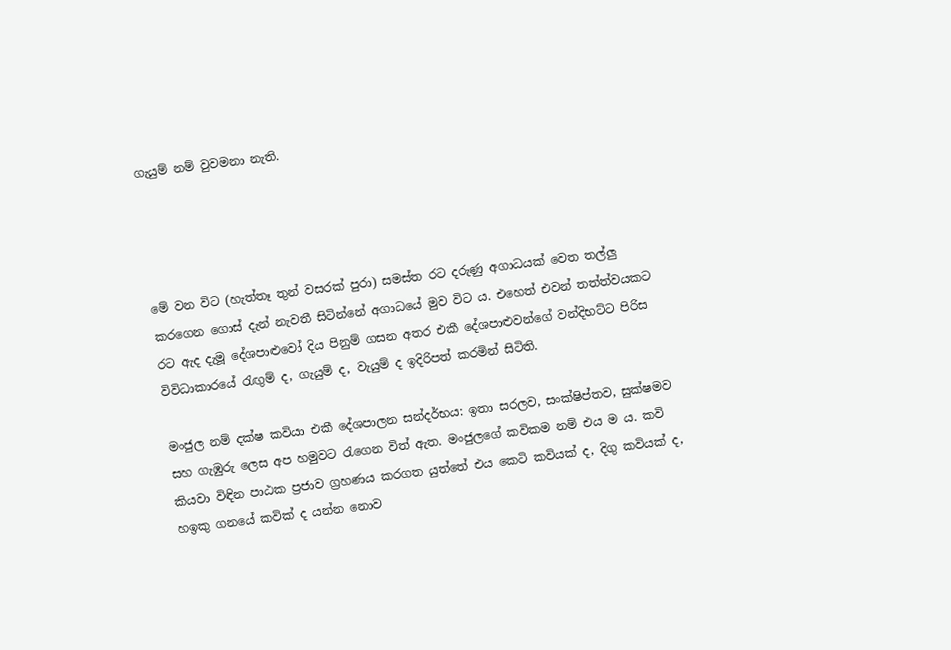ගැයුම් නම් වුවමනා නැති.




මේ වන විට (හැත්තෑ තුන් වසරක් පුරා) සමස්ත රට දරුණු අගාධයක් වෙත තල්ලු කරගෙන ගොස් දැන් නැවතී සිටින්නේ අගාධයේ මුව විට ය. එහෙත් එවන් තත්ත්වයකට රට ඇද දැමූ දේශපාළුවෝ දිය පිනුම් ගසන අතර එකී දේශපාළුවන්ගේ වන්දිභට්ට පිරිස විවිධාකාරයේ රැඟුම් ද, ගැයුම් ද, වැයුම් ද ඉදිරිපත් කරමින් සිටිති.

මංජුල නම් දක්ෂ කවියා එකී දේශපාලන සන්දර්භය: ඉතා සරලව, සංක්ෂිප්තව, සුක්ෂමව සහ ගැඹුරු ලෙස අප හමුවට රැගෙන විත් ඇත. මංජුලගේ කවිකම නම් එය ම ය. කවි කියවා විඳින පාඨක ප්‍රජාව ග්‍රහණය කරගත යුත්තේ එය කෙටි කවියක් ද, දිගු කවියක් ද, හඉකු ගනයේ කවික් ද යන්න නොව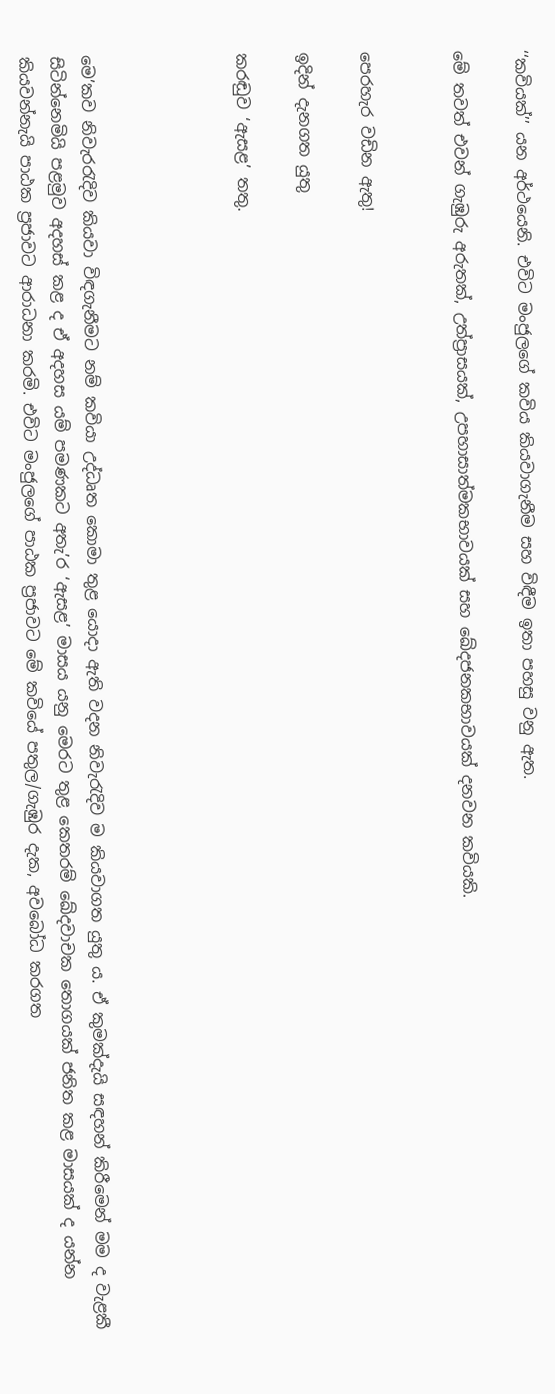‘‘කවියක්’’ යන අර්ථයෙනි. එවිට මංජුලගේ කවිය කියවාගැනීම සහ විඳීම ඉතා පහසු වනු ඇත.

මේ තවත් එවන් ගැඹුරු අරුතක්, උත්ප්‍රාසයක්, උපහාසාත්මකභාවයක් සහ ඛේදජනකභාවයක් දනවන කවියකි.


පෙරහැර වඩින ඇතු!

ඉදින් දැනගත යුතු

කරඬුව ‘ඇසළ’ තතු.




මෙ’කව නිවැරරැදිව කියවා විඳගැනීමට නම් කවියා උද්ධෘත කොමා තුළ යොදා ඇති වදන නිවැරැදිව ම කියවාගත යුතු ය. ඒ කුමක්දැයි සඳහන් කිරීමෙන් මම ද වැළකී සිටින්නෙමියි පළමුව අදහස් කළ ද ඒ අදහස යම් පමණකට අතැ’ර ‘ඇසළ’ මාසය යනු මෙරට තුළ කෙතරම් ඛේදවාචක තොගයක් ජනිත කළ මාසයක් ද යන්න කියවන්නැයි පාඨක ප්‍රජාවට ආරාධනා කරමි. එවිට මංජුලගේ පාඨක ප්‍රජාවට මේ කවියේ පතුල/ගැඹුර දැක, අවබෝධ කරගත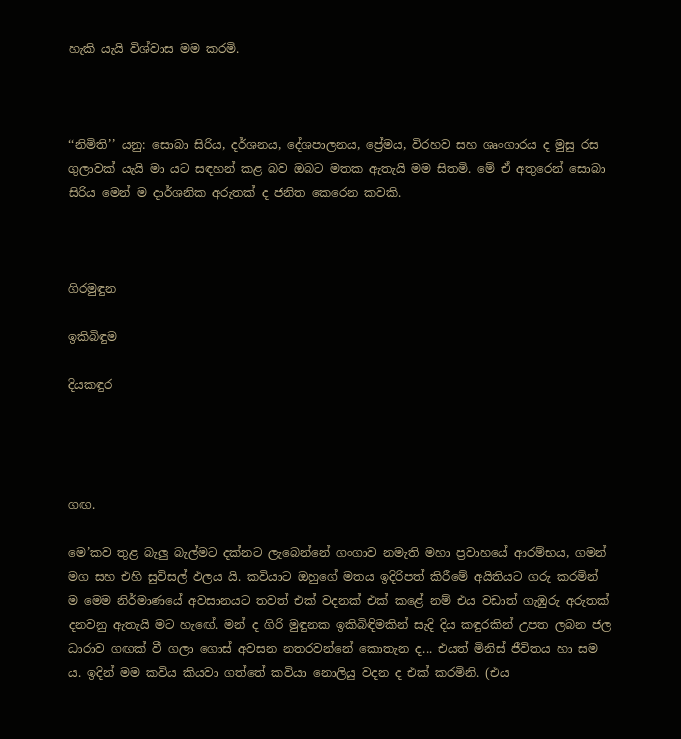හැකි යැයි විශ්වාස මම කරමි.



‘‘නිමිති’’ යනු: සොබා සිරිය, දර්ශනය, දේශපාලනය, ප්‍රේමය, විරහව සහ ශෘංගාරය ද මුසු රස ගුලාවක් යැයි මා යට සඳහන් කළ බව ඔබට මතක ඇතැයි මම සිතමි. මේ ඒ අතුරෙන් සොබා සිරිය මෙන් ම දාර්ශනික අරුතක් ද ජනිත කෙරෙන කවකි.



ගිරමුඳුන

ඉකිබිඳුම

දියකඳුර




ගඟ.

මෙ’කව තුළ බැලු බැල්මට දක්නට ලැබෙන්නේ ගංගාව නමැති මහා ප්‍රවාහයේ ආරම්භය, ගමන් මග සහ එහි සුවිසල් ඵලය යි. කවියාට ඔහුගේ මතය ඉදිරිපත් කිරීමේ අයිතියට ගරු කරමින් ම මෙම නිර්මාණයේ අවසානයට තවත් එක් වදනක් එක් කළේ නම් එය වඩාත් ගැඹුරු අරුතක් දනවනු ඇතැයි මට හැඟේ. මන් ද ගිරි මුඳුනක ඉකිබිඳිමකින් සැදි දිය කඳුරකින් උපත ලබන ජල ධාරාව ගඟක් වී ගලා ගොස් අවසන නතරවන්නේ කොතැන ද... එයත් මිනිස් ජීවිතය හා සම ය. ඉදින් මම කවිය කියවා ගත්තේ කවියා නොලියු වදන ද එක් කරමිනි. (එය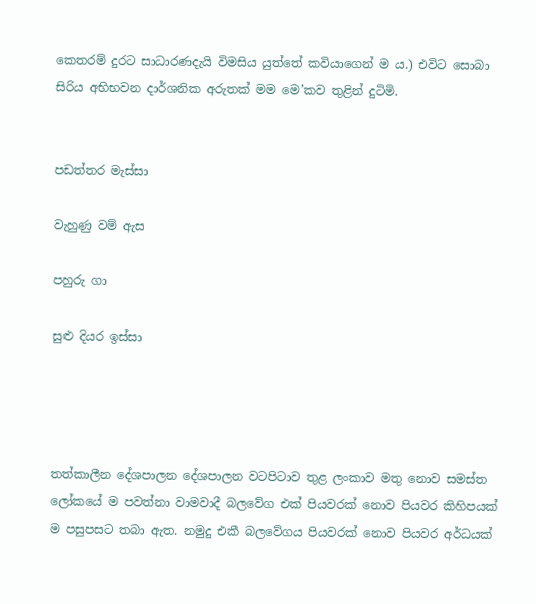කෙතරම් දුරට සාධාරණදැයි විමසිය යුත්තේ කවියාගෙන් ම ය.) එවිට සොබා සිරිය අභිභවන දාර්ශනික අරුතක් මම මෙ’කව තුළින් දුටිමි.


පඩත්තර මැස්සා

වැහුණු වම් ඇස

පහුරු ගා

සුළු දියර ඉස්සා




තත්කාලීන දේශපාලන දේශපාලන වටපිටාව තුළ ලංකාව මතු නොව සමස්ත ලෝකයේ ම පවත්නා වාමවාදී බලවේග එක් පියවරක් නොව පියවර කිහිපයක් ම පසුපසට තබා ඇත. නමුදු එකී බලවේගය පියවරක් නොව පියවර අර්ධයක්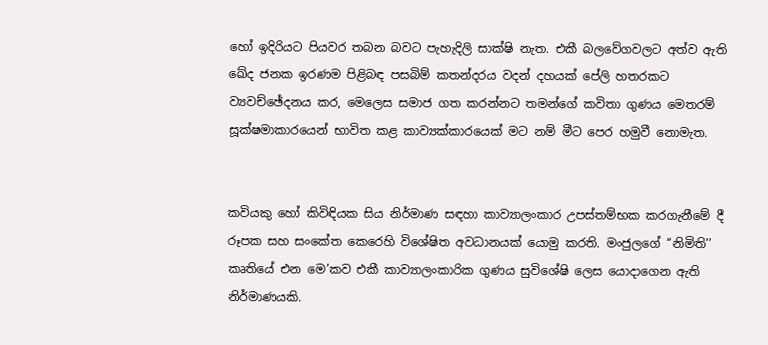හෝ ඉදිරියට පියවර තබන බවට පැහැදිලි සාක්ෂි නැත. එකී බලවේගවලට අත්ව ඇති ඛේද ජනක ඉරණම පිළිබඳ පසබිම් කතන්දරය වදන් දහයක් පේලි හතරකට ව්‍යවච්ඡේදනය කර, මෙලෙස සමාජ ගත කරන්නට තමන්ගේ කවිතා ගුණය මෙතරම් සූක්ෂමාකාරයෙන් භාවිත කළ කාව්‍යක්කාරයෙක් මට නම් මීට පෙර හමුවී නොමැත.


කවියකු හෝ කිවිඳියක සිය නිර්මාණ සඳහා කාව්‍යාලංකාර උපස්තම්භක කරගැනීමේ දී රූපක සහ සංකේත කෙරෙහි විශේෂිත අවධානයක් යොමු කරති. මංජුලගේ ‘‘නිමිති’’ කෘතියේ එන මෙ’කව එකී කාව්‍යාලංකාරික ගුණය සුවිශේෂි ලෙස යොදාගෙන ඇති නිර්මාණයකි.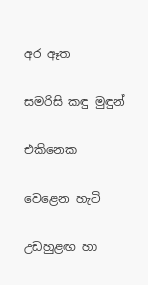අර ඈත

සමරිසි කඳු මුඳුන්

එකිනෙක

වෙළෙන හැටි

උඩහුළඟ හා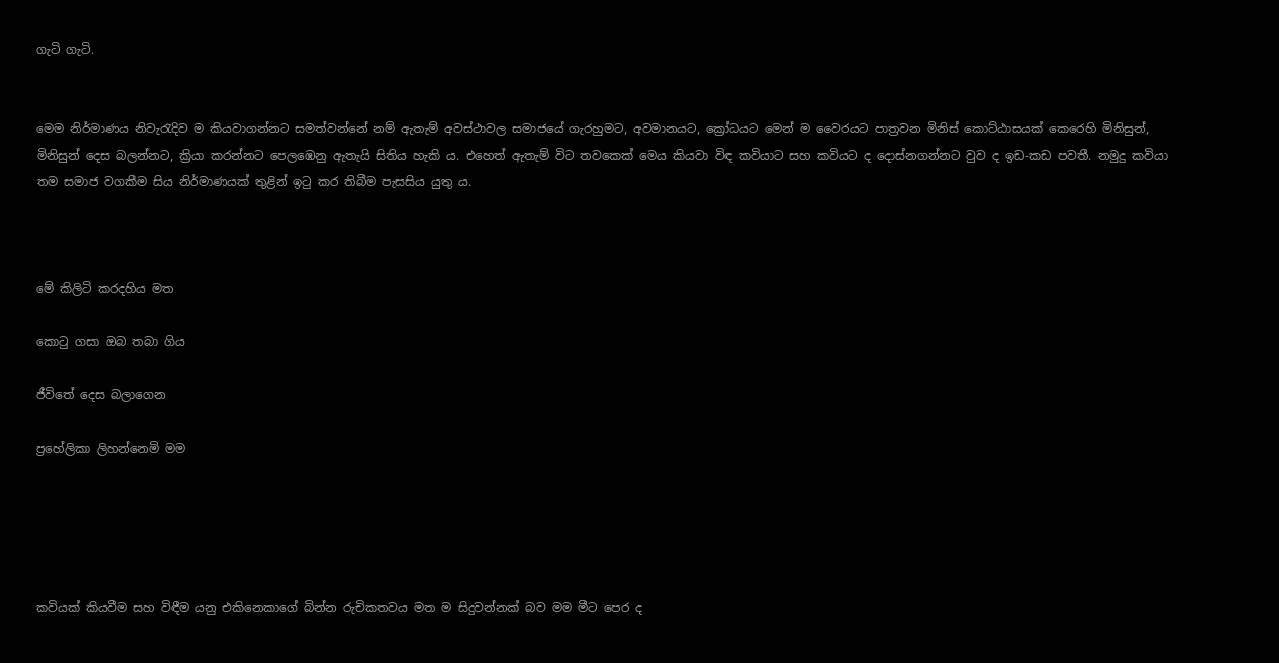ගැටි ගැටි.


මෙම නිර්මාණය නිවැරැදිව ම කියවාගන්නට සමත්වන්නේ නම් ඇතැම් අවස්ථාවල සමාජයේ ගැරහුමට, අවමානයට, ක්‍රෝධයට මෙන් ම වෛරයට පාත්‍රවන මිනිස් කොට්ඨාසයක් කෙරෙහි මිනිසුන්, මිනිසුන් දෙස බලන්නට, ක්‍රියා කරන්නට පෙලඹෙනු ඇතැයි සිතිය හැකි ය. එහෙත් ඇතැම් විට තවකෙක් මෙය කියවා විඳ කවියාට සහ කවියට ද දොස්නගන්නට වුව ද ඉඩ-කඩ පවතී. නමුදු කවියා තම සමාජ වගකීම සිය නිර්මාණයක් තුළින් ඉටු කර තිබීම පැසසිය යුතු ය.



මේ කිලිටි කරදහිය මත

කොටු ගසා ඔබ තබා ගිය

ජීවිතේ දෙස බලාගෙන

ප්‍රහේලිකා ලිහන්නෙමි මම





කවියක් කියවීම සහ විඳීම යනු එකිනෙකාගේ බින්න රුචිකතවය මත ම සිදුවන්නක් බව මම මීට පෙර ද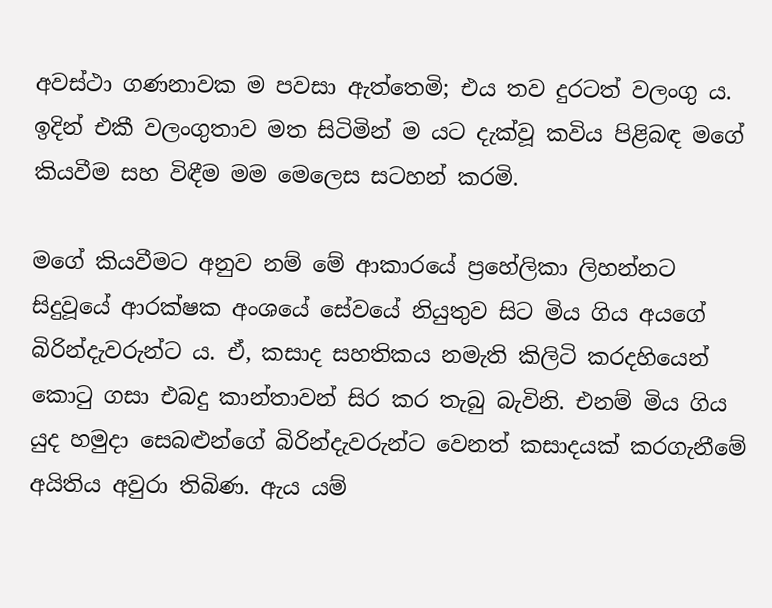අවස්ථා ගණනාවක ම පවසා ඇත්තෙමි; එය තව දුරටත් වලංගු ය. ඉදින් එකී වලංගුතාව මත සිටිමින් ම යට දැක්වූ කවිය පිළිබඳ මගේ කියවීම සහ විඳීම මම මෙලෙස සටහන් කරමි.

මගේ කියවීමට අනුව නම් මේ ආකාරයේ ප්‍රහේලිකා ලිහන්නට සිදුවූයේ ආරක්ෂක අංශයේ සේවයේ නියුතුව සිට මිය ගිය අයගේ බිරින්දැවරුන්ට ය. ඒ, කසාද සහතිකය නමැති කිලිටි කරදහියෙන් කොටු ගසා එබදු කාන්තාවන් සිර කර තැබු බැවිනි. එනම් මිය ගිය යුද හමුදා සෙබළුන්ගේ බිරින්දැවරුන්ට වෙනත් කසාදයක් කරගැනීමේ අයිතිය අවුරා තිබිණ. ඇය යම්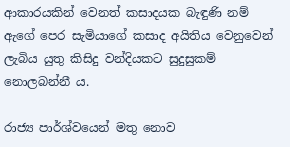ආකාරයකින් වෙනත් කසාදයක බැඳුණි නම් ඇගේ පෙර සැමියාගේ කසාද අයිතිය වෙනුවෙන් ලැබිය යුතු කිසිදු වන්දියකට සුදුසුකම් නොලබන්නී ය.

රාජ්‍ය පාර්ශ්වයෙන් මතු නොව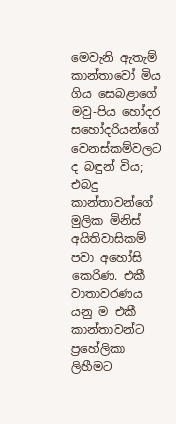මෙවැනි ඇතැම් කාන්තාවෝ මිය ගිය සෙබළාගේ මවු-පිය හෝදර සහෝදරියන්ගේ වෙනස්කම්වලට ද බඳුන් විය; එබදු කාන්තාවන්ගේ මුලික මිනිස් අයිතිවාසිකම් පවා අහෝසි කෙරිණ. එකී වාතාවරණය යනු ම එකී කාන්තාවන්ට ප්‍රහේලිකා ලිහීමට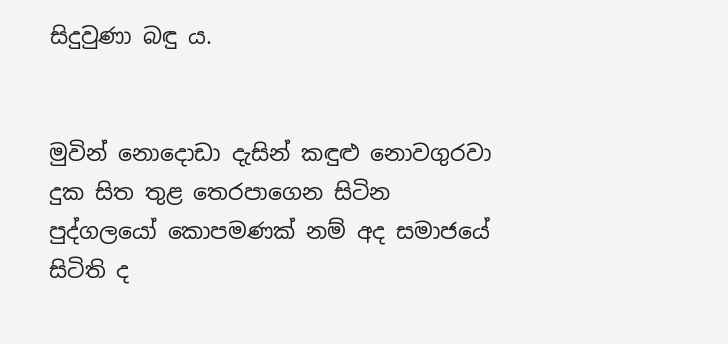සිදුවුණා බඳු ය.


මුවින් නොදොඩා දැසින් කඳුළු නොවගුරවා දුක සිත තුළ තෙරපාගෙන සිටින පුද්ගලයෝ කොපමණක් නම් අද සමාජයේ සිටිති ද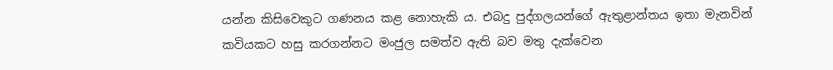යන්න කිසිවෙකුට ගණනය කළ නොහැකි ය. එබදු පුද්ගලයන්ගේ ඇතුළාන්තය ඉතා මැනවින් කවියකට හසු කරගන්නට මංජුල සමත්ව ඇති බව මතු දැක්වෙන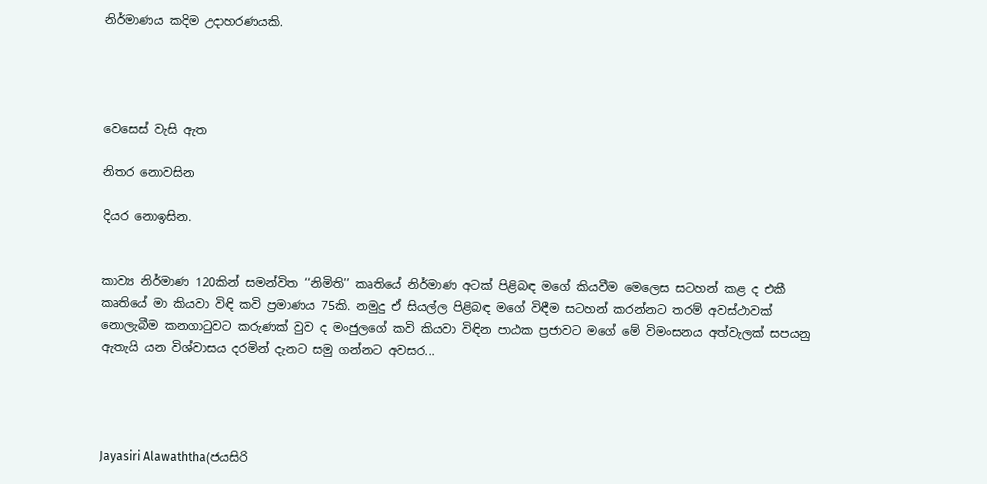නිර්මාණය කදිම උදාහරණයකි.




වෙසෙස් වැසි ඇත

නිතර නොවසින

දියර නොඉසින.


කාව්‍ය නිර්මාණ 120කින් සමන්විත ‘‘නිමිති’’ කෘතියේ නිර්මාණ අටක් පිළිබඳ මගේ කියවීම මෙලෙස සටහන් කළ ද එකී කෘතියේ මා කියවා විඳි කවි ප්‍රමාණය 75කි. නමුදු ඒ සියල්ල පිළිබඳ මගේ විඳීම සටහන් කරන්නට තරම් අවස්ථාවක් නොලැබීම කනගාටුවට කරුණක් වුව ද මංජුලගේ කවි කියවා විඳින පාඨක ප්‍රජාවට මගේ මේ විමංසනය අත්වැලක් සපයනු ඇතැයි යන විශ්වාසය දරමින් දැනට සමු ගන්නට අවසර...




Jayasiri Alawaththa(ජයසිරි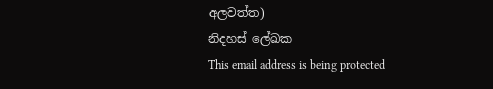අලවත්ත)
නිදහස් ලේඛක
This email address is being protected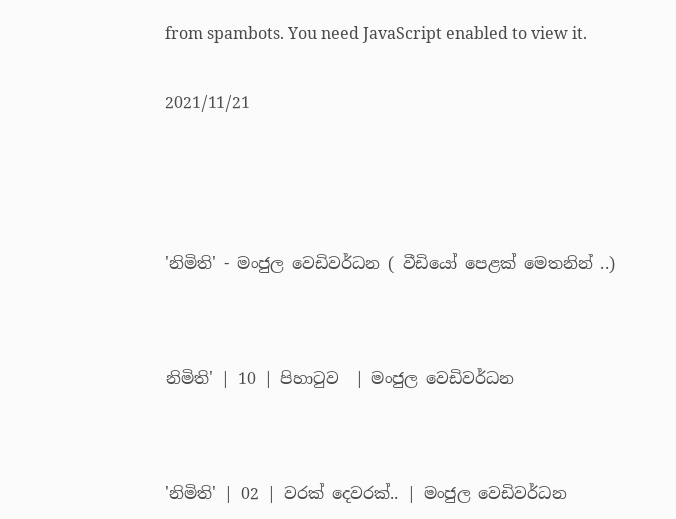from spambots. You need JavaScript enabled to view it.


2021/11/21






'නිමිති' - මංජුල වෙඩිවර්ධන ( වීඩියෝ පෙළක් මෙතනින් ..)




නිමිති' | 10 | පිහාටුව  | මංජුල වෙඩිවර්ධන




'නිමිති' | 02 | වරක් දෙවරක්.. | මංජුල වෙඩිවර්ධන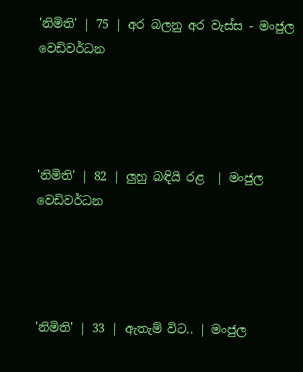'නිමිති' | 75 | අර බලනු අර වැස්ස - මංජුල වෙඩිවර්ධන




'නිමිති' | 82 | ලුහු බඳියි රළ  | මංජුල වෙඩිවර්ධන




'නිමිති' | 33 | ඇතැම් විට.. | මංජුල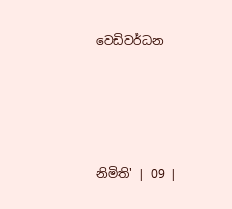වෙඩිවර්ධන




නිමිති' | 09 |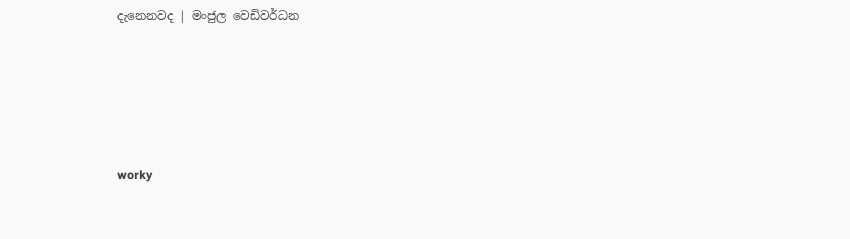දැනෙනවද | මංජුල වෙඩිවර්ධන





worky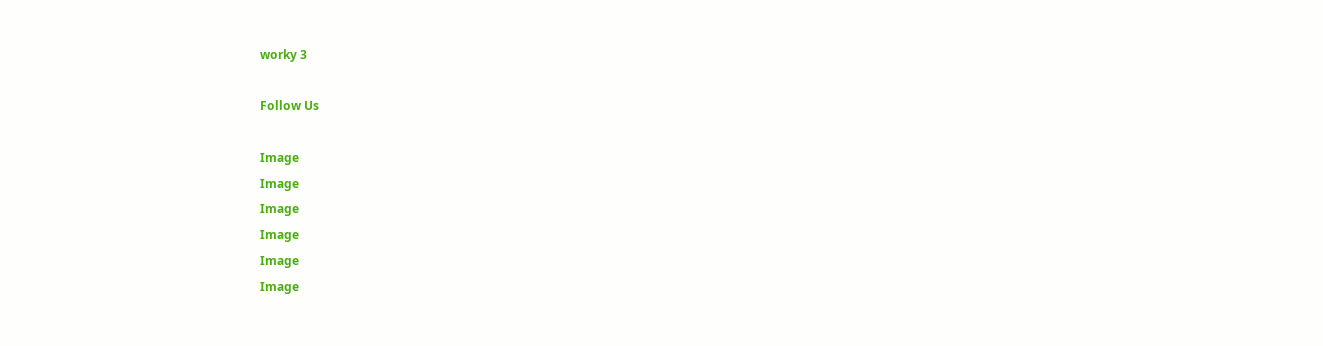worky 3

Follow Us

Image
Image
Image
Image
Image
Image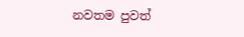නවතම පුවත්